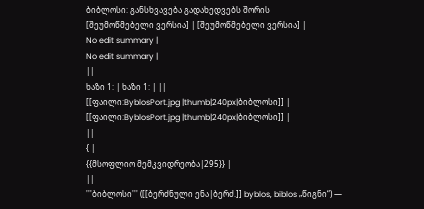ბიბლოსი: განსხვავება გადახედვებს შორის
[შეუმოწმებელი ვერსია] | [შეუმოწმებელი ვერსია] |
No edit summary |
No edit summary |
||
ხაზი 1: | ხაზი 1: | ||
[[ფაილი:ByblosPort.jpg |thumb|240px|ბიბლოსი]] |
[[ფაილი:ByblosPort.jpg |thumb|240px|ბიბლოსი]] |
||
{ |
{{მსოფლიო მემკვიდრეობა|295}} |
||
'''ბიბლოსი''' ([[ბერძნული ენა|ბერძ.]] byblos, biblos „წიგნი“) —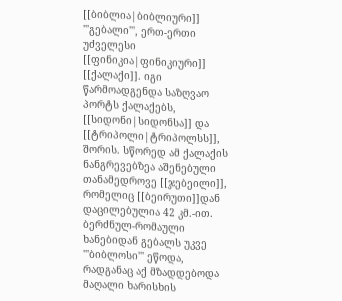[[ბიბლია|ბიბლიური]] '''გებალი''', ერთ-ერთი უძველესი [[ფინიკია|ფინიკიური]] [[ქალაქი]]. იგი წარმოადგენდა საზღვაო პორტს ქალაქებს, [[სიდონი|სიდონსა]] და [[ტრიპოლი|ტრიპოლსს]], შორის. სწორედ ამ ქალაქის ნანგრევებზეა აშენებული თანამედროვე [[ჯებეილი]], რომელიც [[ბეირუთი]]დან დაცილებულია 42 კმ.-ით. ბერძნულ-რომაული ხანებიდან გებალს უკვე '''ბიბლოსი''' ეწოდა, რადგანაც აქ მზადდებოდა მაღალი ხარისხის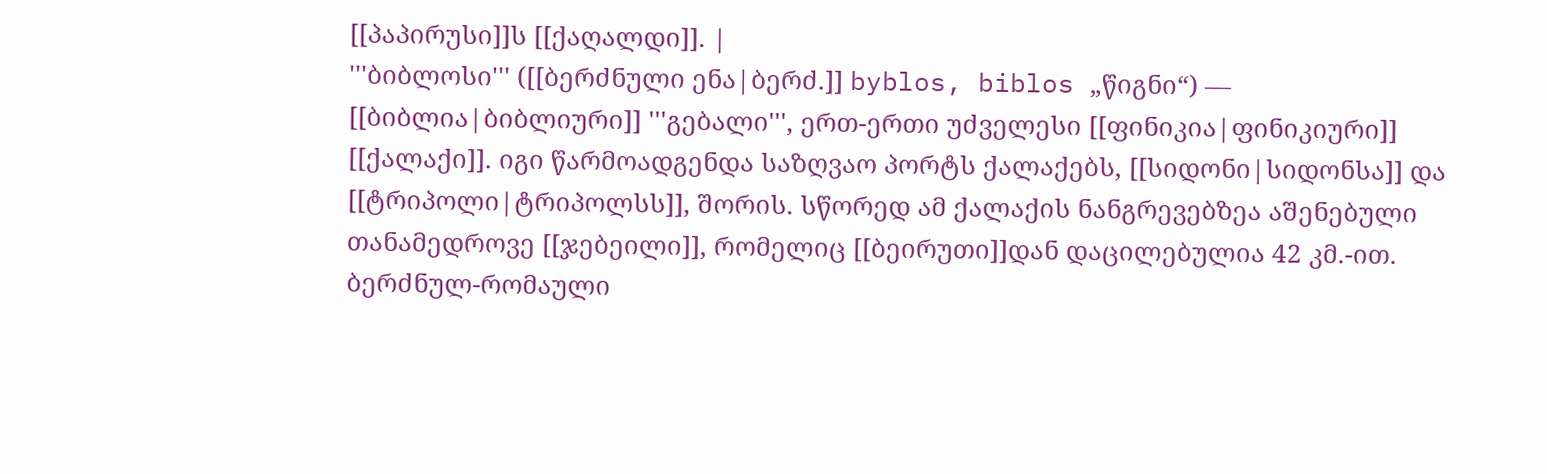[[პაპირუსი]]ს [[ქაღალდი]]. |
'''ბიბლოსი''' ([[ბერძნული ენა|ბერძ.]] byblos, biblos „წიგნი“) — [[ბიბლია|ბიბლიური]] '''გებალი''', ერთ-ერთი უძველესი [[ფინიკია|ფინიკიური]] [[ქალაქი]]. იგი წარმოადგენდა საზღვაო პორტს ქალაქებს, [[სიდონი|სიდონსა]] და [[ტრიპოლი|ტრიპოლსს]], შორის. სწორედ ამ ქალაქის ნანგრევებზეა აშენებული თანამედროვე [[ჯებეილი]], რომელიც [[ბეირუთი]]დან დაცილებულია 42 კმ.-ით. ბერძნულ-რომაული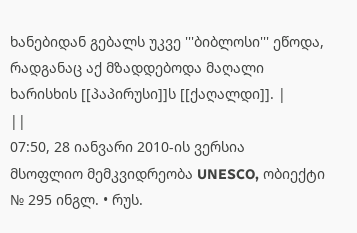ხანებიდან გებალს უკვე '''ბიბლოსი''' ეწოდა, რადგანაც აქ მზადდებოდა მაღალი ხარისხის [[პაპირუსი]]ს [[ქაღალდი]]. |
||
07:50, 28 იანვარი 2010-ის ვერსია
მსოფლიო მემკვიდრეობა UNESCO, ობიექტი № 295 ინგლ. • რუს.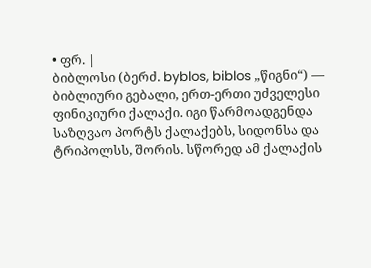• ფრ. |
ბიბლოსი (ბერძ. byblos, biblos „წიგნი“) — ბიბლიური გებალი, ერთ-ერთი უძველესი ფინიკიური ქალაქი. იგი წარმოადგენდა საზღვაო პორტს ქალაქებს, სიდონსა და ტრიპოლსს, შორის. სწორედ ამ ქალაქის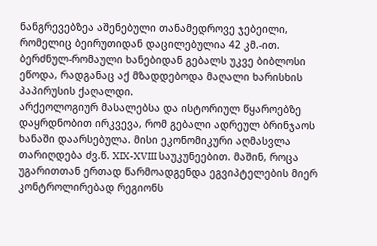ნანგრევებზეა აშენებული თანამედროვე ჯებეილი, რომელიც ბეირუთიდან დაცილებულია 42 კმ.-ით. ბერძნულ-რომაული ხანებიდან გებალს უკვე ბიბლოსი ეწოდა, რადგანაც აქ მზადდებოდა მაღალი ხარისხის პაპირუსის ქაღალდი.
არქეოლოგიურ მასალებსა და ისტორიულ წყაროებზე დაყრდნობით ირკვევა, რომ გებალი ადრეულ ბრინჯაოს ხანაში დაარსებულა. მისი ეკონომიკური აღმასვლა თარიღდება ძვ.წ. XIX-XVIII საუკუნეებით. მაშინ, როცა უგარითთან ერთად წარმოადგენდა ეგვიპტელების მიერ კონტროლირებად რეგიონს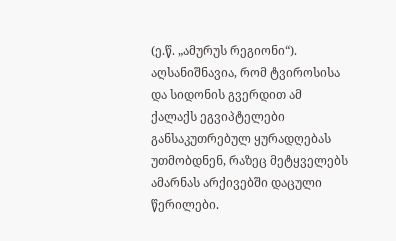(ე.წ. „ამურუს რეგიონი“). აღსანიშნავია, რომ ტვიროსისა და სიდონის გვერდით ამ ქალაქს ეგვიპტელები განსაკუთრებულ ყურადღებას უთმობდნენ, რაზეც მეტყველებს ამარნას არქივებში დაცული წერილები.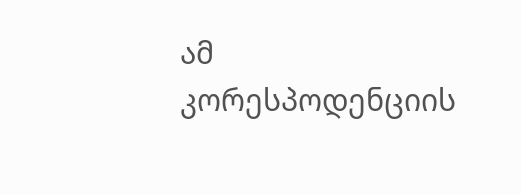ამ კორესპოდენციის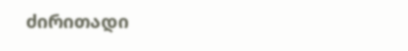ძირითადი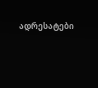ადრესატები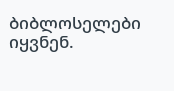ბიბლოსელები იყვნენ.